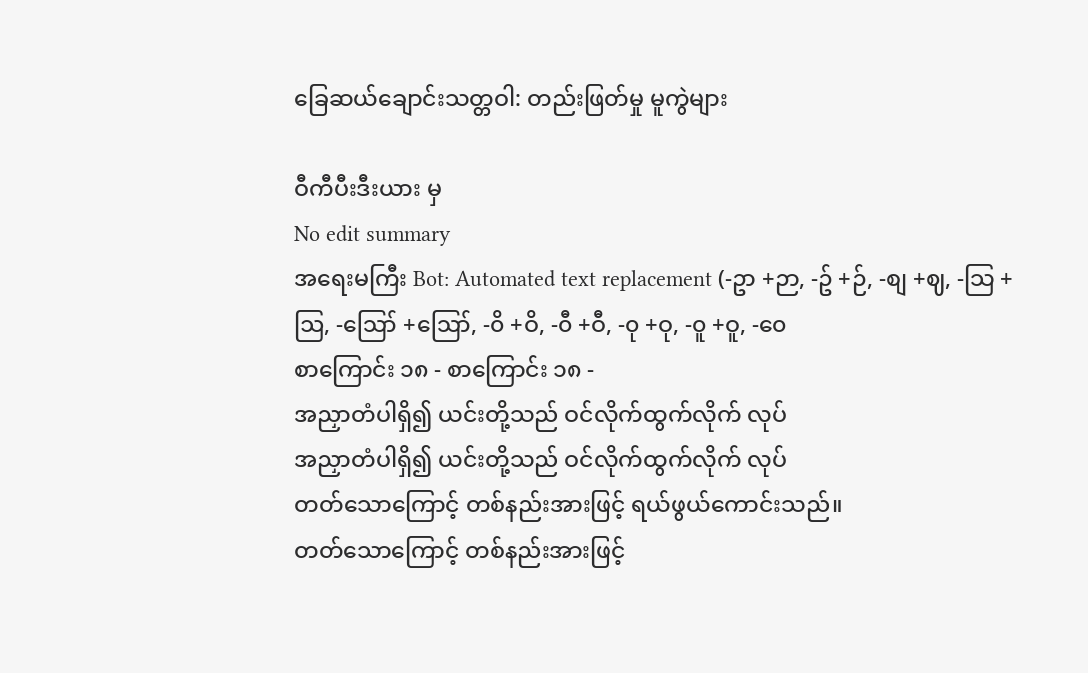ခြေဆယ်ချောင်းသတ္တဝါ: တည်းဖြတ်မှု မူကွဲများ

ဝီကီပီးဒီးယား မှ
No edit summary
အရေးမကြီး Bot: Automated text replacement (-ဥာ +ဉာ, -ဥ် +ဉ်, -စျ +ဈ, -သြ +ဩ, -ဪ +ဪ, -၀ိ +ဝိ, -၀ီ +ဝီ, -၀ု +ဝု, -၀ူ +ဝူ, -၀ေ
စာကြောင်း ၁၈ - စာကြောင်း ၁၈ -
အညှာတံပါရှိ၍ ယင်းတို့သည် ဝင်လိုက်ထွက်လိုက် လုပ်
အညှာတံပါရှိ၍ ယင်းတို့သည် ဝင်လိုက်ထွက်လိုက် လုပ်
တတ်သောကြောင့် တစ်နည်းအားဖြင့် ရယ်ဖွယ်ကောင်းသည်။
တတ်သောကြောင့် တစ်နည်းအားဖြင့်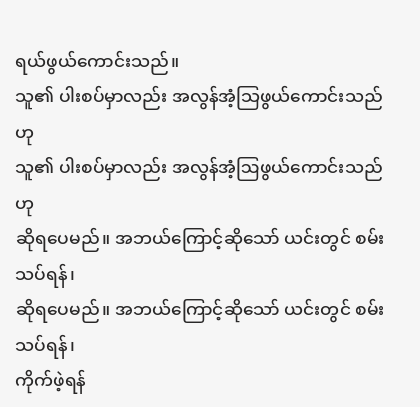ရယ်ဖွယ်ကောင်းသည်။
သူ၏ ပါးစပ်မှာလည်း အလွန်အံ့သြဖွယ်ကောင်းသည်ဟု
သူ၏ ပါးစပ်မှာလည်း အလွန်အံ့ဩဖွယ်ကောင်းသည်ဟု
ဆိုရပေမည်။ အဘယ်ကြောင့်ဆိုသော် ယင်းတွင် စမ်းသပ်ရန်၊
ဆိုရပေမည်။ အဘယ်ကြောင့်ဆိုသော် ယင်းတွင် စမ်းသပ်ရန်၊
ကိုက်ဖဲ့ရန်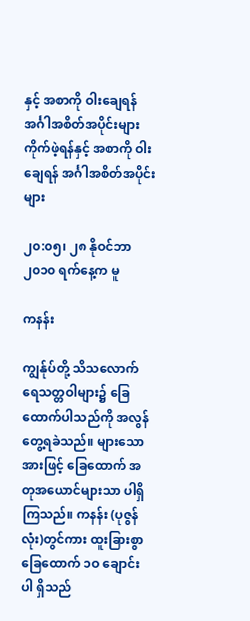နှင့် အစာကို ဝါးချေရန် အင်္ဂါအစိတ်အပိုင်းများ
ကိုက်ဖဲ့ရန်နှင့် အစာကို ဝါးချေရန် အင်္ဂါအစိတ်အပိုင်းများ

၂၀:၀၅၊ ၂၈ နိုဝင်ဘာ ၂၀၁၀ ရက်နေ့က မူ

ကနန်း

ကျွန်ုပ်တို့ သိသလောက် ရေသတ္တဝါများ၌ ခြေ ထောက်ပါသည်ကို အလွန်တွေ့ရခဲသည်။ များသောအားဖြင့် ခြေထောက် အတုအယောင်များသာ ပါရှိကြသည်။ ကနန်း (ပုဇွန်လုံး)တွင်ကား ထူးခြားစွာ ခြေထောက် ၁ဝ ချောင်း ပါ ရှိသည်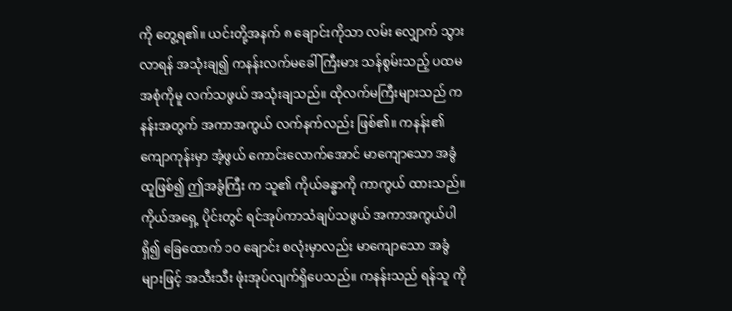ကို တွေ့ရ၏။ ယင်းတို့အနက် ၈ ချောင်းကိုသာ လမ်း လျှောက် သွားလာရန် အသုံးချ၍ ကနန်းလက်မခေါ် ကြီးမား သန်စွမ်းသည့် ပထမအစုံကိုမူ လက်သဖွယ် အသုံးချသည်။ ထိုလက်မကြီးများသည် ကနန်းအတွက် အကာအကွယ် လက်နက်လည်း ဖြစ်၏။ ကနန်း၏ ကျောကုန်းမှာ အံ့ဖွယ် ကောင်းလောက်အောင် မာကျောသော အခွံထူဖြစ်၍ ဤအခွံကြီး က သူ၏ ကိုယ်ခန္ဓာကို ကာကွယ် ထားသည်။ ကိုယ်အရှေ့ ပိုင်းတွင် ရင်အုပ်ကာသံချပ်သဖွယ် အကာအကွယ်ပါရှိ၍ ခြေထောက် ၁ဝ ချောင်း စလုံးမှာလည်း မာကျောသော အခွံ များဖြင့် အသီးသီး ဖုံးအုပ်လျက်ရှိပေသည်။ ကနန်းသည် ရန်သူ ကို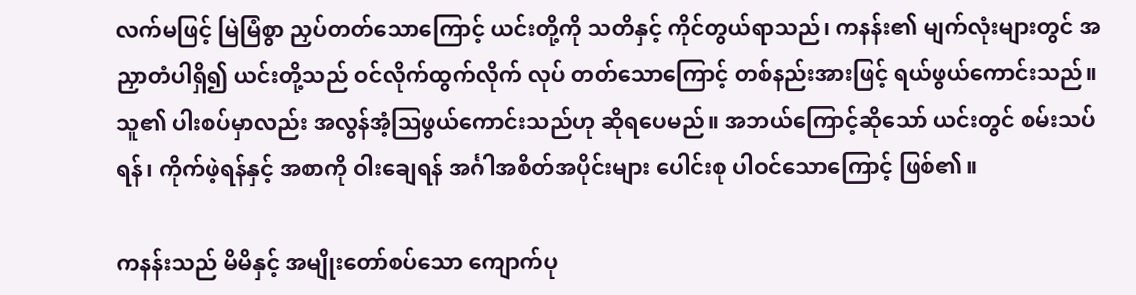လက်မဖြင့် မြဲမြံစွာ ညှပ်တတ်သောကြောင့် ယင်းတို့ကို သတိနှင့် ကိုင်တွယ်ရာသည်၊ ကနန်း၏ မျက်လုံးများတွင် အညှာတံပါရှိ၍ ယင်းတို့သည် ဝင်လိုက်ထွက်လိုက် လုပ် တတ်သောကြောင့် တစ်နည်းအားဖြင့် ရယ်ဖွယ်ကောင်းသည်။ သူ၏ ပါးစပ်မှာလည်း အလွန်အံ့ဩဖွယ်ကောင်းသည်ဟု ဆိုရပေမည်။ အဘယ်ကြောင့်ဆိုသော် ယင်းတွင် စမ်းသပ်ရန်၊ ကိုက်ဖဲ့ရန်နှင့် အစာကို ဝါးချေရန် အင်္ဂါအစိတ်အပိုင်းများ ပေါင်းစု ပါဝင်သောကြောင့် ဖြစ်၏။

ကနန်းသည် မိမိနှင့် အမျိုးတော်စပ်သော ကျောက်ပု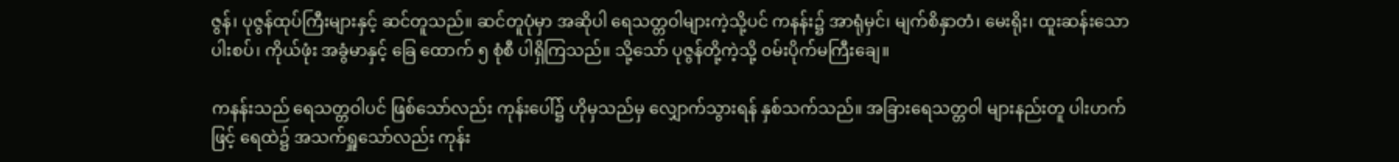ဇွန်၊ ပုဇွန်ထုပ်ကြီးများနှင့် ဆင်တူသည်။ ဆင်တူပုံမှာ အဆိုပါ ရေသတ္တဝါများကဲ့သို့ပင် ကနန်း၌ အာရုံမှင်၊ မျက်စိနှာတံ၊ မေးရိုး၊ ထူးဆန်းသော ပါးစပ်၊ ကိုယ်ဖုံး အခွံမာနှင့် ခြေ ထောက် ၅ စုံစီ ပါရှိကြသည်။ သို့သော် ပုဇွန်တို့ကဲ့သို့ ဝမ်းပိုက်မကြီးချေ။

ကနန်းသည် ရေသတ္တဝါပင် ဖြစ်သော်လည်း ကုန်းပေါ်၌ ဟိုမှသည်မှ လျှောက်သွားရန် နှစ်သက်သည်။ အခြားရေသတ္တဝါ များနည်းတူ ပါးဟက်ဖြင့် ရေထဲ၌ အသက်ရှူသော်လည်း ကုန်း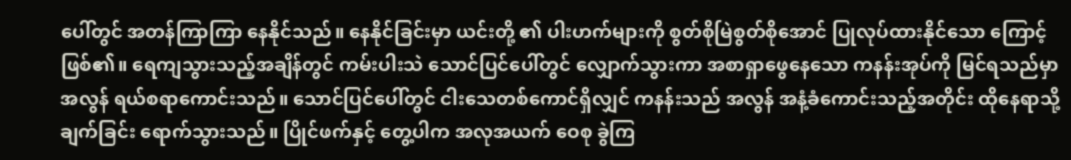ပေါ်တွင် အတန်ကြာကြာ နေနိုင်သည်။ နေနိုင်ခြင်းမှာ ယင်းတို့ ၏ ပါးဟက်များကို စွတ်စိုမြဲစွတ်စိုအောင် ပြုလုပ်ထားနိုင်သော ကြောင့် ဖြစ်၏။ ရေကျသွားသည့်အချိန်တွင် ကမ်းပါးသဲ သောင်ပြင်ပေါ်တွင် လျှောက်သွားကာ အစာရှာဖွေနေသော ကနန်းအုပ်ကို မြင်ရသည်မှာ အလွန် ရယ်စရာကောင်းသည်။ သောင်ပြင်ပေါ်တွင် ငါးသေတစ်ကောင်ရှိလျှင် ကနန်းသည် အလွန် အနံ့ခံကောင်းသည့်အတိုင်း ထိုနေရာသို့ ချက်ခြင်း ရောက်သွားသည်။ ပြိုင်ဖက်နှင့် တွေ့ပါက အလုအယက် ဝေစု ခွဲကြ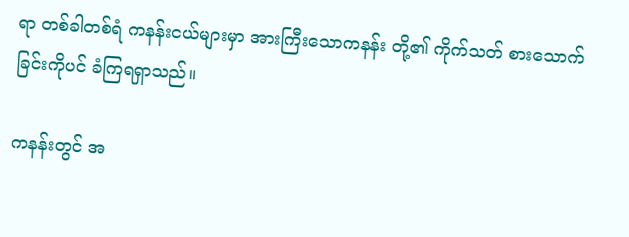ရာ တစ်ခါတစ်ရံ ကနန်းငယ်များမှာ အားကြီးသောကနန်း တို့၏ ကိုက်သတ် စားသောက်ခြင်းကိုပင် ခံကြရရှာသည်။

ကနန်းတွင် အ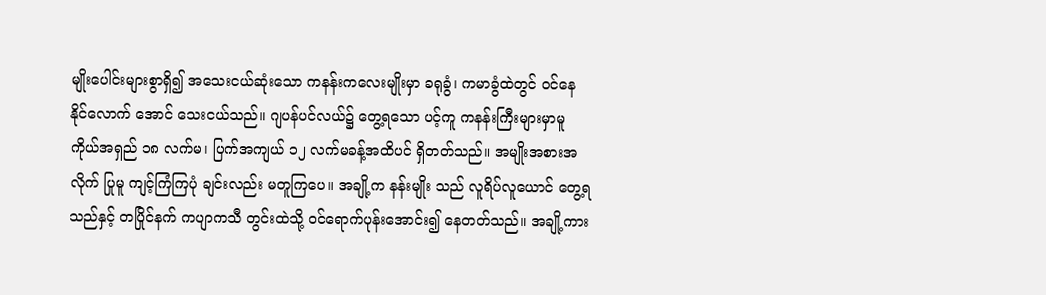မျိုးပေါင်းများစွာရှိ၍ အသေးငယ်ဆုံးသော ကနန်းကလေးမျိုးမှာ ခရုခွံ၊ ကမာခွံထဲတွင် ဝင်နေနိုင်လောက် အောင် သေးငယ်သည်။ ဂျပန်ပင်လယ်၌ တွေ့ရသော ပင့်ကူ ကနန်းကြီးများမှာမူ ကိုယ်အရှည် ၁၈ လက်မ၊ ပြက်အကျယ် ၁၂ လက်မခန့်အထိပင် ရှိတတ်သည်။ အမျိုးအစားအလိုက် ပြုမူ ကျင့်ကြံကြပုံ ချင်းလည်း မတူကြပေ။ အချို့က နန်းမျိုး သည် လူရိပ်လူယောင် တွေ့ရသည်နှင့် တပြိုင်နက် ကပျာကသီ တွင်းထဲသို့ ဝင်ရောက်ပုန်းအောင်း၍ နေတတ်သည်။ အချို့ကား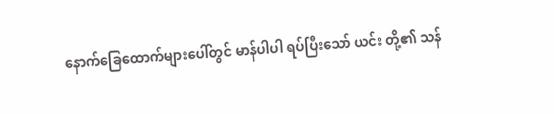နောက်ခြေထောက်များပေါ်တွင် မာန်ပါပါ ရပ်ပြီးသော် ယင်း တို့၏ သန်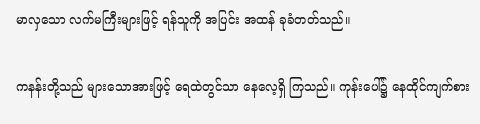မာလှသော လက်မကြီးများဖြင့် ရန်သူကို အပြင်း အထန် ခုခံတတ်သည်။

ကနန်းတို့သည် များသောအားဖြင့် ရေထဲတွင်သာ နေလေ့ရှိ ကြသည်။ ကုန်းပေါ်၌ နေထိုင်ကျက်စား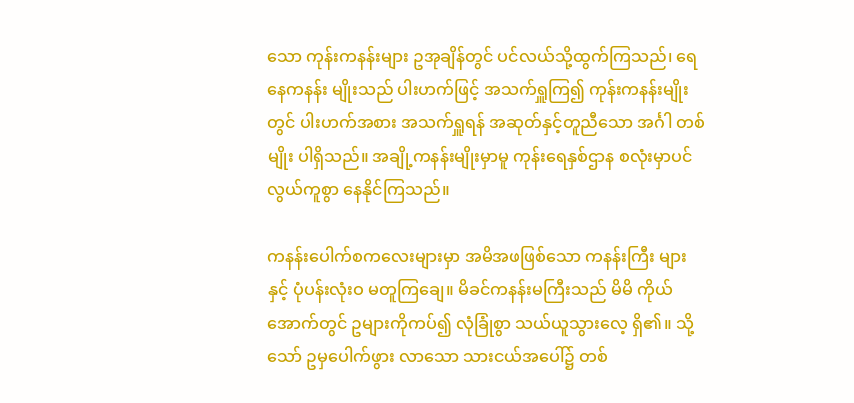သော ကုန်းကနန်းများ ဥအုချိန်တွင် ပင်လယ်သို့ထွက်ကြသည်၊ ရေနေကနန်း မျိုးသည် ပါးဟက်ဖြင့် အသက်ရှူကြ၍ ကုန်းကနန်းမျိုးတွင် ပါးဟက်အစား အသက်ရှူရန် အဆုတ်နှင့်တူညီသော အင်္ဂါ တစ်မျိုး ပါရှိသည်။ အချို့ကနန်းမျိုးမှာမူ ကုန်းရေနှစ်ဌာန စလုံးမှာပင် လွယ်ကူစွာ နေနိုင်ကြသည်။

ကနန်းပေါက်စကလေးများမှာ အမိအဖဖြစ်သော ကနန်းကြီး များနှင့် ပုံပန်းလုံးဝ မတူကြချေ။ မိခင်ကနန်းမကြီးသည် မိမိ ကိုယ်အောက်တွင် ဥများကိုကပ်၍ လုံခြုံစွာ သယ်ယူသွားလေ့ ရှိ၏။ သို့သော် ဥမှပေါက်ဖွား လာသော သားငယ်အပေါ်၌ တစ်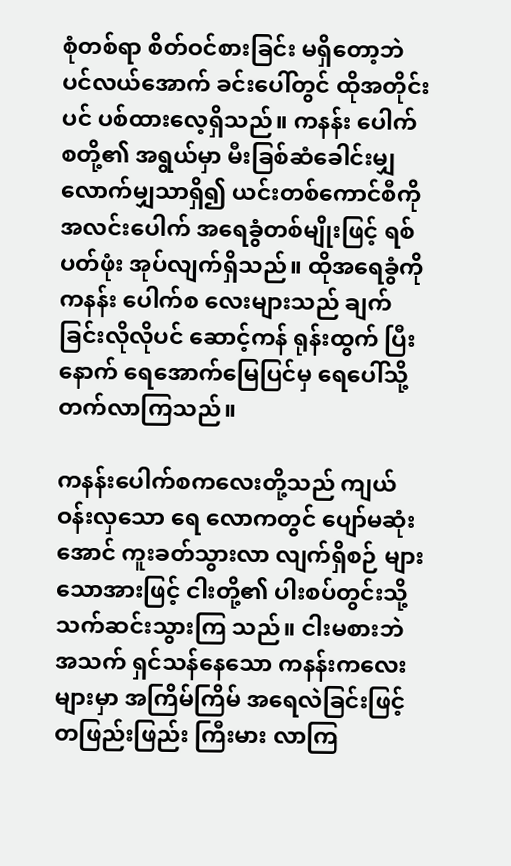စုံတစ်ရာ စိတ်ဝင်စားခြင်း မရှိတော့ဘဲ ပင်လယ်အောက် ခင်းပေါ်တွင် ထိုအတိုင်းပင် ပစ်ထားလေ့ရှိသည်။ ကနန်း ပေါက်စတို့၏ အရွယ်မှာ မီးခြစ်ဆံခေါင်းမျှ လောက်မျှသာရှိ၍ ယင်းတစ်ကောင်စီကို အလင်းပေါက် အရေခွံတစ်မျိုးဖြင့် ရစ်ပတ်ဖုံး အုပ်လျက်ရှိသည်။ ထိုအရေခွံကို ကနန်း ပေါက်စ လေးများသည် ချက်ခြင်းလိုလိုပင် ဆောင့်ကန် ရုန်းထွက် ပြီးနောက် ရေအောက်မြေပြင်မှ ရေပေါ်သို့ တက်လာကြသည်။

ကနန်းပေါက်စကလေးတို့သည် ကျယ်ဝန်းလှသော ရေ လောကတွင် ပျော်မဆုံးအောင် ကူးခတ်သွားလာ လျက်ရှိစဉ် များသောအားဖြင့် ငါးတို့၏ ပါးစပ်တွင်းသို့ သက်ဆင်းသွားကြ သည်။ ငါးမစားဘဲ အသက် ရှင်သန်နေသော ကနန်းကလေး များမှာ အကြိမ်ကြိမ် အရေလဲခြင်းဖြင့် တဖြည်းဖြည်း ကြီးမား လာကြ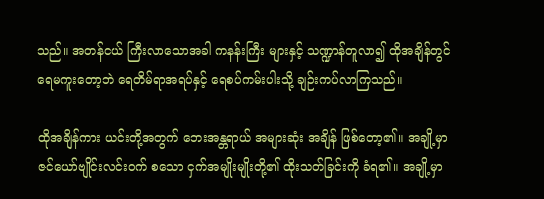သည်။ အတန်ငယ် ကြီးလာသောအခါ ကနန်းကြီး များနှင့် သဏ္ဍာန်တူလာ၍ ထိုအချိန်တွင် ရေမကူးတော့ဘဲ ရေတိမ်ရာအရပ်နှင့် ရေစပ်ကမ်းပါးသို့ ချဉ်းကပ်လာကြသည်။

ထိုအချိန်ကား ယင်းတို့အတွက် ဘေးအန္တရာယ် အများဆုံး အချိန် ဖြစ်တော့၏။ အချို့မှာ ဇင်ယော်ဗျိုင်းလင်းဝက် စသော ငှက်အမျိုးမျိုးတို့၏ ထိုးသတ်ခြင်းကို ခံရ၏။ အချို့မှာ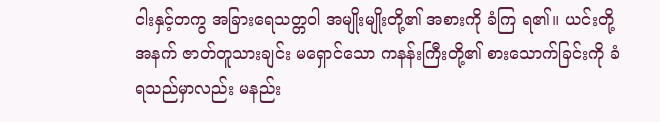ငါးနှင့်တကွ အခြားရေသတ္တဝါ အမျိုးမျိုးတို့၏ အစားကို ခံကြ ရ၏။ ယင်းတို့ အနက် ဇာတ်တူသားချင်း မရှောင်သော ကနန်းကြီးတို့၏ စားသောက်ခြင်းကို ခံရသည်မှာလည်း မနည်း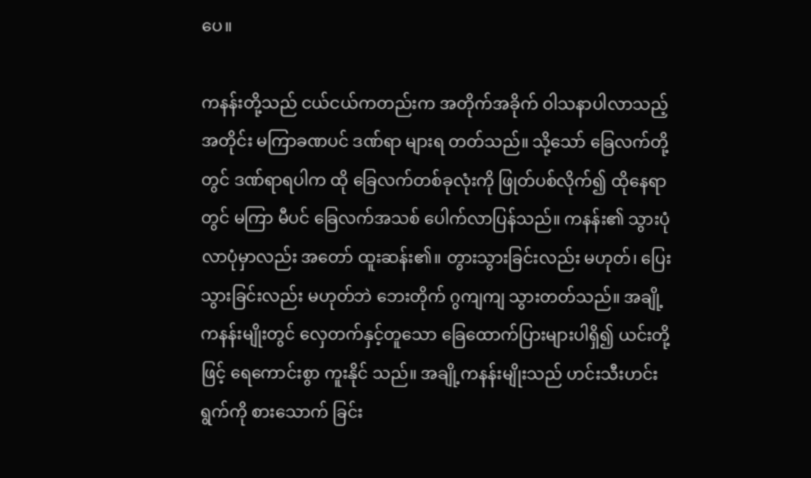ပေ။

ကနန်းတို့သည် ငယ်ငယ်ကတည်းက အတိုက်အခိုက် ဝါသနာပါလာသည့်အတိုင်း မကြာခဏပင် ဒဏ်ရာ များရ တတ်သည်။ သို့သော် ခြေလက်တို့တွင် ဒဏ်ရာရပါက ထို ခြေလက်တစ်ခုလုံးကို ဖြုတ်ပစ်လိုက်၍ ထိုနေရာတွင် မကြာ မီပင် ခြေလက်အသစ် ပေါက်လာပြန်သည်။ ကနန်း၏ သွားပုံ လာပုံမှာလည်း အတော် ထူးဆန်း၏။ တွားသွားခြင်းလည်း မဟုတ်၊ ပြေးသွားခြင်းလည်း မဟုတ်ဘဲ ဘေးတိုက် ဂွကျကျ သွားတတ်သည်။ အချို့ကနန်းမျိုးတွင် လှေတက်နှင့်တူသော ခြေထောက်ပြားများပါရှိ၍ ယင်းတို့ဖြင့် ရေကောင်းစွာ ကူးနိုင် သည်။ အချို့ကနန်းမျိုးသည် ဟင်းသီးဟင်းရွက်ကို စားသောက် ခြင်း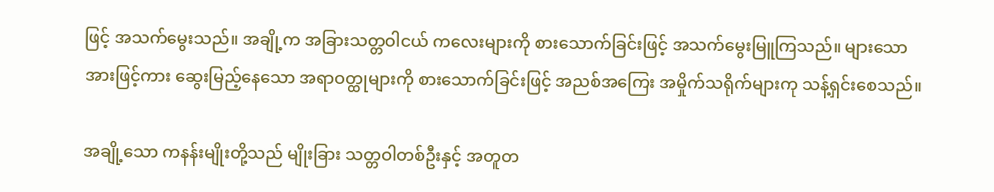ဖြင့် အသက်မွေးသည်။ အချို့က အခြားသတ္တဝါငယ် ကလေးများကို စားသောက်ခြင်းဖြင့် အသက်မွေးမြူကြသည်။ များသောအားဖြင့်ကား ဆွေးမြည့်နေသော အရာဝတ္ထုများကို စားသောက်ခြင်းဖြင့် အညစ်အကြေး အမှိုက်သရိုက်များကု သန့်ရှင်းစေသည်။

အချို့သော ကနန်းမျိုးတို့သည် မျိုးခြား သတ္တဝါတစ်ဦးနှင့် အတူတ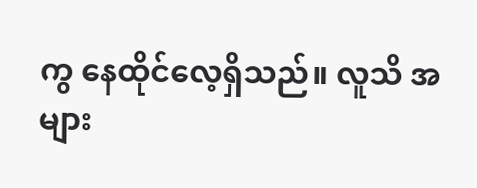ကွ နေထိုင်လေ့ရှိသည်။ လူသိ အများ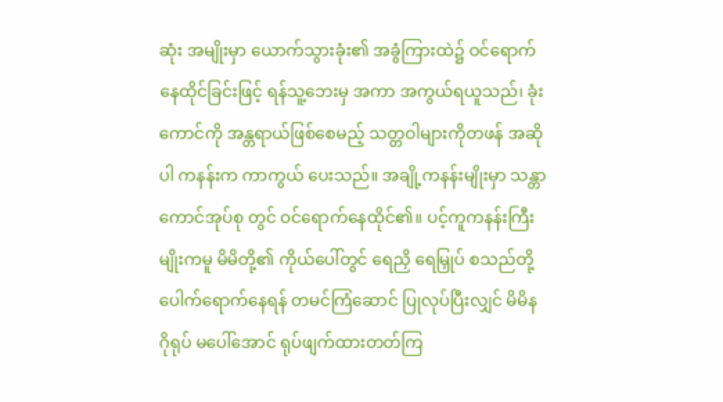ဆုံး အမျိုးမှာ ယောက်သွားခုံး၏ အခွံကြားထဲ၌ ဝင်ရောက်နေထိုင်ခြင်းဖြင့် ရန်သူ့ဘေးမှ အကာ အကွယ်ရယူသည်၊ ခုံးကောင်ကို အန္တရာယ်ဖြစ်စေမည့် သတ္တဝါများကိုတဖန် အဆိုပါ ကနန်းက ကာကွယ် ပေးသည်။ အချို့ကနန်းမျိုးမှာ သန္တာကောင်အုပ်စု တွင် ဝင်ရောက်နေထိုင်၏။ ပင့်ကူကနန်းကြီးမျိုးကမူ မိမိတို့၏ ကိုယ်ပေါ်တွင် ရေညှိ ရေမြှုပ် စသည်တို့ပေါက်ရောက်နေရန် တမင်ကြံဆောင် ပြုလုပ်ပြီးလျှင် မိမိနဂိုရုပ် မပေါ်အောင် ရုပ်ဖျက်ထားတတ်ကြ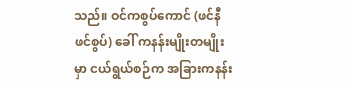သည်။ ဝင်ကစွပ်ကောင် (ဖင်နီဖင်စွပ်) ခေါ် ကနန်းမျိုးတမျိုးမှာ ငယ်ရွယ်စဉ်က အခြားကနန်း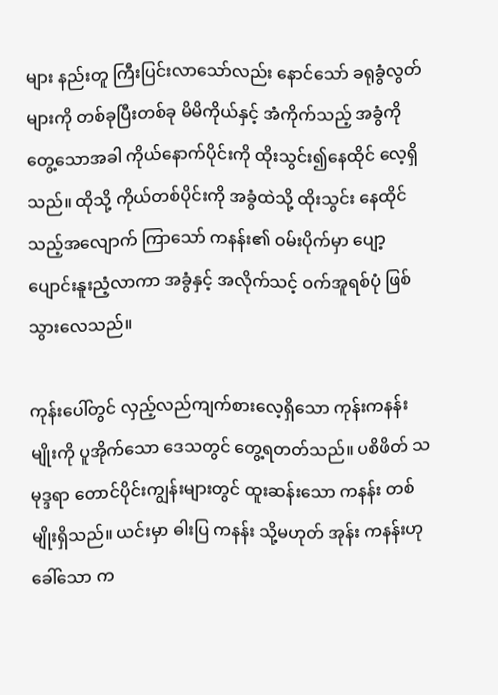များ နည်းတူ ကြီးပြင်းလာသော်လည်း နောင်သော် ခရုခွံလွတ်များကို တစ်ခုပြီးတစ်ခု မိမိကိုယ်နှင့် အံကိုက်သည့် အခွံကို တွေ့သောအခါ ကိုယ်နောက်ပိုင်းကို ထိုးသွင်း၍နေထိုင် လေ့ရှိသည်။ ထိုသို့ ကိုယ်တစ်ပိုင်းကို အခွံထဲသို့ ထိုးသွင်း နေထိုင်သည့်အလျောက် ကြာသော် ကနန်း၏ ဝမ်းပိုက်မှာ ပျော့ပျောင်းနူးညံ့လာကာ အခွံနှင့် အလိုက်သင့် ဝက်အူရစ်ပုံ ဖြစ်သွားလေသည်။

ကုန်းပေါ်တွင် လှည့်လည်ကျက်စားလေ့ရှိသော ကုန်းကနန်း မျိုးကို ပူအိုက်သော ဒေသတွင် တွေ့ရတတ်သည်။ ပစိဖိတ် သမုဒ္ဒရာ တောင်ပိုင်းကျွန်းများတွင် ထူးဆန်းသော ကနန်း တစ်မျိုးရှိသည်။ ယင်းမှာ ဓါးပြ ကနန်း သို့မဟုတ် အုန်း ကနန်းဟု ခေါ်သော က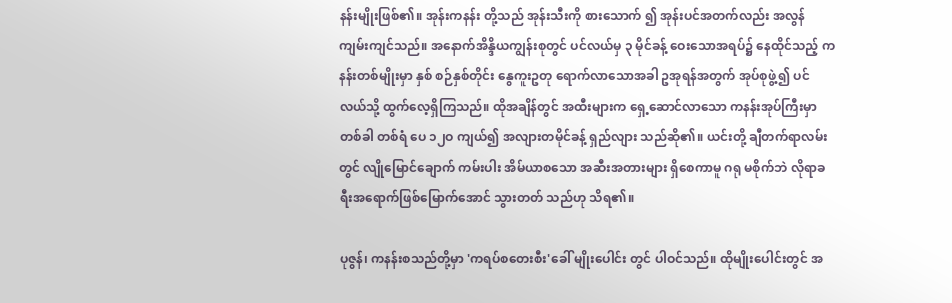နန်းမျိုးဖြစ်၏။ အုန်းကနန်း တို့သည် အုန်းသီးကို စားသောက် ၍ အုန်းပင်အတက်လည်း အလွန် ကျမ်းကျင်သည်။ အနောက်အိန္ဒိယကျွန်းစုတွင် ပင်လယ်မှ ၃ မိုင်ခန့် ဝေးသောအရပ်၌ နေထိုင်သည့် ကနန်းတစ်မျိုးမှာ နှစ် စဉ်နှစ်တိုင်း နွေကူးဥတု ရောက်လာသောအခါ ဥအုရန်အတွက် အုပ်စုဖွဲ့၍ ပင်လယ်သို့ ထွက်လေ့ရှိကြသည်။ ထိုအချိန်တွင် အထီးများက ရှေ့ဆောင်လာသော ကနန်းအုပ်ကြီးမှာ တစ်ခါ တစ်ရံ ပေ ၁၂ဝ ကျယ်၍ အလျားတမိုင်ခန့် ရှည်လျား သည်ဆို၏။ ယင်းတို့ ချီတက်ရာလမ်းတွင် လျိုမြောင်ချောက် ကမ်းပါး အိမ်ယာစသော အဆီးအတားများ ရှိစေကာမူ ဂရု မစိုက်ဘဲ လိုရာခရီးအရောက်ဖြစ်မြောက်အောင် သွားတတ် သည်ဟု သိရ၏။

ပုဇွန်၊ ကနန်းစသည်တို့မှာ 'ကရပ်စတေးစီး'ခေါ် မျိုးပေါင်း တွင် ပါဝင်သည်။ ထိုမျိုးပေါင်းတွင် အ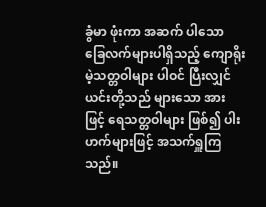ခွံမာ ဖုံးကာ အဆက် ပါသော ခြေလက်များပါရှိသည့် ကျောရိုးမဲ့သတ္တဝါများ ပါဝင် ပြီးလျှင် ယင်းတို့သည် များသော အားဖြင့် ရေသတ္တဝါများ ဖြစ်၍ ပါးဟက်များဖြင့် အသက်ရှူကြသည်။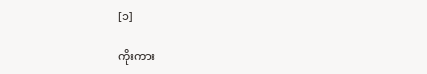[၁]

ကိုးကား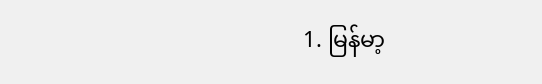1. မြန်မာ့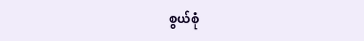စွယ်စုံ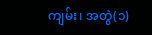ကျမ်း၊ အတွဲ(၁)